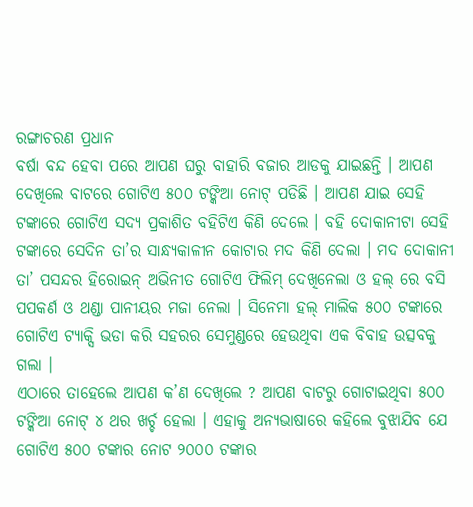ରଙ୍ଗାଚରଣ ପ୍ରଧାନ
ବର୍ଷା ବନ୍ଦ ହେବା ପରେ ଆପଣ ଘରୁ ବାହାରି ବଜାର ଆଡକୁ ଯାଇଛନ୍ତି । ଆପଣ ଦେଖିଲେ ବାଟରେ ଗୋଟିଏ ୫୦୦ ଟଙ୍କିଆ ନୋଟ୍ ପଡିଛି । ଆପଣ ଯାଇ ସେହି ଟଙ୍କାରେ ଗୋଟିଏ ସଦ୍ୟ ପ୍ରକାଶିତ ବହିଟିଏ କିଣି ଦେଲେ । ବହି ଦୋକାନୀଟା ସେହି ଟଙ୍କାରେ ସେଦିନ ତା’ର ସାନ୍ଧ୍ୟକାଳୀନ କୋଟାର ମଦ କିଣି ଦେଲା । ମଦ ଦୋକାନୀ ତା’ ପସନ୍ଦର ହିରୋଇନ୍ ଅଭିନୀତ ଗୋଟିଏ ଫିଲିମ୍ ଦେଖିନେଲା ଓ ହଲ୍ ରେ ବସି ପପକର୍ଣ ଓ ଥଣ୍ଡା ପାନୀୟର ମଜା ନେଲା । ସିନେମା ହଲ୍ ମାଲିକ ୫୦୦ ଟଙ୍କାରେ ଗୋଟିଏ ଟ୍ୟାକ୍ସି ଭଡା କରି ସହରର ସେମୁଣ୍ଡରେ ହେଉଥିବା ଏକ ବିବାହ ଉତ୍ସବକୁ ଗଲା ।
ଏଠାରେ ତାହେଲେ ଆପଣ କ’ଣ ଦେଖିଲେ ? ଆପଣ ବାଟରୁ ଗୋଟାଇଥିବା ୫୦୦ ଟଙ୍କିଆ ନୋଟ୍ ୪ ଥର ଖର୍ଚ୍ଚ ହେଲା । ଏହାକୁ ଅନ୍ୟଭାଷାରେ କହିଲେ ବୁଝାଯିବ ଯେ ଗୋଟିଏ ୫୦୦ ଟଙ୍କାର ନୋଟ ୨୦୦୦ ଟଙ୍କାର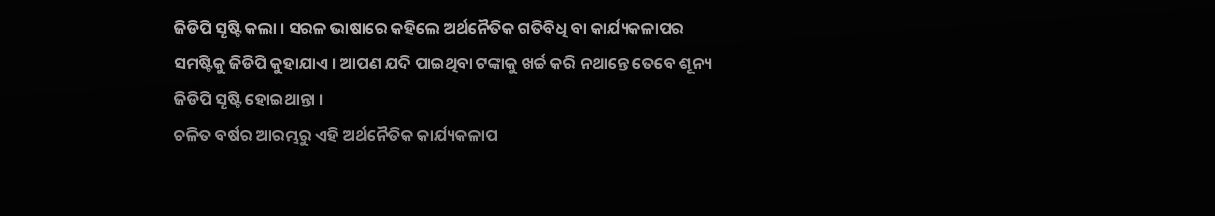ଜିଡିପି ସୄଷ୍ଟି କଲା । ସରଳ ଭାଷାରେ କହିଲେ ଅର୍ଥନୈତିକ ଗତିବିଧି ବା କାର୍ଯ୍ୟକଳାପର ସମଷ୍ଟିକୁ ଜିଡିପି କୁହାଯାଏ । ଆପଣ ଯଦି ପାଇଥିବା ଟଙ୍କାକୁ ଖର୍ଚ୍ଚ କରି ନଥାନ୍ତେ ତେବେ ଶୂନ୍ୟ ଜିଡିପି ସୄଷ୍ଟି ହୋଇଥାନ୍ତା ।
ଚଳିତ ବର୍ଷର ଆରମ୍ଭରୁ ଏହି ଅର୍ଥନୈତିକ କାର୍ଯ୍ୟକଳାପ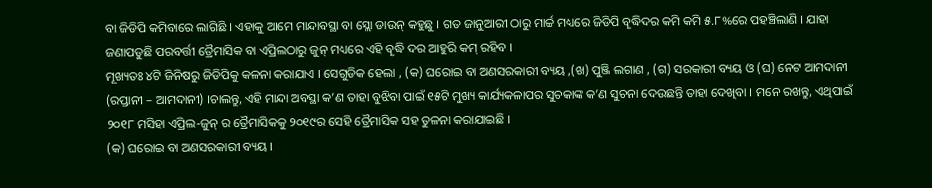ବା ଜିଡିପି କମିବାରେ ଲାଗିଛି । ଏହାକୁ ଆମେ ମାନ୍ଦାବସ୍ଥା ବା ସ୍ଲୋ ଡାଉନ୍ କହୁଛୁ । ଗତ ଜାନୁଆରୀ ଠାରୁ ମାର୍ଚ୍ଚ ମଧ୍ୟରେ ଜିଡିପି ବୄଦ୍ଧିଦର କମି କମି ୫.୮%ରେ ପହଞ୍ଚିଲାଣି । ଯାହା ଜଣାପଡୁଛି ପରବର୍ତ୍ତୀ ତ୍ରୈମାସିକ ବା ଏପ୍ରିଲଠାରୁ ଜୁନ୍ ମଧ୍ୟରେ ଏହି ବୄଦ୍ଧି ଦର ଆହୁରି କମ୍ ରହିବ ।
ମୂଖ୍ୟତଃ ୪ଟି ଜିନିଷରୁ ଜିଡିପିକୁ କଳନା କରାଯାଏ । ସେଗୁଡିକ ହେଲା , (କ) ଘରୋଇ ବା ଅଣସରକାରୀ ବ୍ୟୟ ,(ଖ) ପୁଞ୍ଜି ଲଗାଣ , (ଗ) ସରକାରୀ ବ୍ୟୟ ଓ (ଘ) ନେଟ ଆମଦାନୀ (ରପ୍ତାନୀ – ଆମଦାନୀ) ।ଚାଲନ୍ତୁ, ଏହି ମାନ୍ଦା ଅବସ୍ଥା କ’ଣ ତାହା ବୁଝିବା ପାଇଁ ୧୫ଟି ମୁଖ୍ୟ କାର୍ଯ୍ୟକଳାପର ସୁଚକାଙ୍କ କ’ଣ ସୁଚନା ଦେଉଛନ୍ତି ତାହା ଦେଖିବା । ମନେ ରଖନ୍ତୁ, ଏଥିପାଇଁ ୨୦୧୮ ମସିହା ଏପ୍ରିଲ-ଜୁନ୍ ର ତ୍ରୈମାସିକକୁ ୨୦୧୯ର ସେହି ତ୍ରୈମାସିକ ସହ ତୁଳନା କରାଯାଇଛି ।
(କ) ଘରୋଇ ବା ଅଣସରକାରୀ ବ୍ୟୟ ।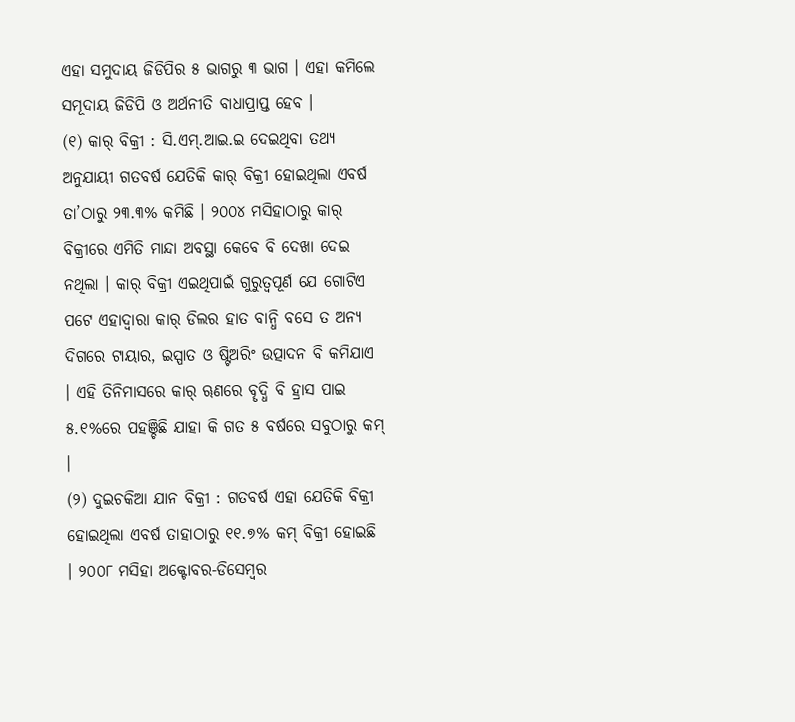ଏହା ସମୁଦାୟ ଜିଡିପିର ୫ ଭାଗରୁ ୩ ଭାଗ । ଏହା କମିଲେ ସମୂଦାୟ ଜିଡିପି ଓ ଅର୍ଥନୀତି ବାଧାପ୍ରାପ୍ତ ହେବ ।
(୧) କାର୍ ବିକ୍ରୀ : ସି.ଏମ୍.ଆଇ.ଇ ଦେଇଥିବା ତଥ୍ୟ ଅନୁଯାୟୀ ଗତବର୍ଷ ଯେତିକି କାର୍ ବିକ୍ରୀ ହୋଇଥିଲା ଏବର୍ଷ ତା’ଠାରୁ ୨୩.୩% କମିଛି । ୨୦୦୪ ମସିହାଠାରୁ କାର୍ ବିକ୍ରୀରେ ଏମିତି ମାନ୍ଦା ଅବସ୍ଥା କେବେ ବି ଦେଖା ଦେଇ ନଥିଲା । କାର୍ ବିକ୍ରୀ ଏଇଥିପାଇଁ ଗୁରୁତ୍ବପୂର୍ଣ ଯେ ଗୋଟିଏ ପଟେ ଏହାଦ୍ବାରା କାର୍ ଡିଲର ହାତ ବାନ୍ଧି ବସେ ତ ଅନ୍ୟ ଦିଗରେ ଟାୟାର, ଇସ୍ପାତ ଓ ଷ୍ଟିଅରିଂ ଉତ୍ପାଦନ ବି କମିଯାଏ । ଏହି ତିନିମାସରେ କାର୍ ୠଣରେ ବୄଦ୍ଧି ବି ହ୍ରାସ ପାଇ ୫.୧%ରେ ପହଞ୍ଚିଛି ଯାହା କି ଗତ ୫ ବର୍ଷରେ ସବୁଠାରୁ କମ୍ ।
(୨) ଦୁଇଚକିଆ ଯାନ ବିକ୍ରୀ : ଗତବର୍ଷ ଏହା ଯେତିକି ବିକ୍ରୀ ହୋଇଥିଲା ଏବର୍ଷ ତାହାଠାରୁ ୧୧.୭% କମ୍ ବିକ୍ରୀ ହୋଇଛି । ୨୦୦୮ ମସିହା ଅକ୍ଟୋବର-ଡିସେମ୍ବର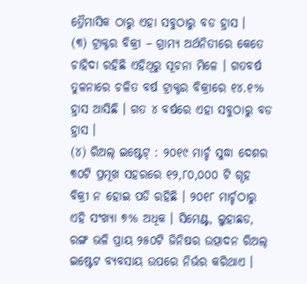ତ୍ରୈମାସିକ ଠାରୁ ଏହା ସବୁଠାରୁ ବଡ ହ୍ରାସ ।
(୩) ଟ୍ରାକ୍ଟର ବିକ୍ରୀ – ଗ୍ରାମ୍ୟ ଅର୍ଥନିତୀରେ କେତେ ଚାହିଦା ରହିଛି ଏହିଥିରୁ ସୂଚନା ମିଳେ । ଗତବର୍ଷ ତୁଳନାରେ ଚଳିତ ବର୍ଷ ଟ୍ରାକ୍ଟର ବିକ୍ରୀରେ ୧୪.୧% ହ୍ରାସ ଆସିଛି । ଗତ ୪ ବର୍ଷରେ ଏହା ସବୁଠାରୁ ବଡ ହ୍ରାସ ।
(୪) ରିଅଲ୍ ଇଷ୍ଟେଟ୍ : ୨୦୧୯ ମାର୍ଚ୍ଚ ସୁଦ୍ଧା ଦେଶର ୩୦ଟି ପ୍ରମୂଖ ସହରରେ ୧୨,୮୦,୦୦୦ ଟି ଗୄହ ବିକ୍ରୀ ନ ହୋଇ ପଡି ରହିଛି । ୨୦୧୮ ମାର୍ଚ୍ଚଠାରୁ ଏହି ସଂଖ୍ୟା ୭% ଅଧିକ । ସିମେଣ୍ଟ, ଲୁହାଛଡ, ରଙ୍ଗ ଭଳି ପ୍ରାୟ ୨୫୦ଟି ଜିନିଷର ଉତ୍ପାଦନ ରିଅଲ୍ ଇଷ୍ଟେଟ ବ୍ୟବସାୟ ଉପରେ ନିର୍ଭର କରିଥାଏ ।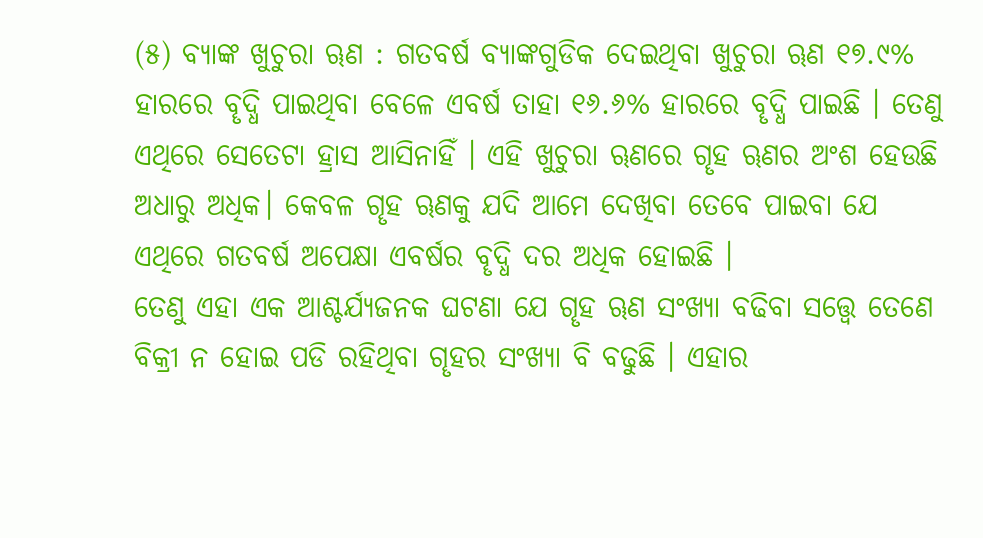(୫) ବ୍ୟାଙ୍କ ଖୁଚୁରା ୠଣ : ଗତବର୍ଷ ବ୍ୟାଙ୍କଗୁଡିକ ଦେଇଥିବା ଖୁଚୁରା ୠଣ ୧୭.୯% ହାରରେ ବୄଦ୍ଧି ପାଇଥିବା ବେଳେ ଏବର୍ଷ ତାହା ୧୬.୬% ହାରରେ ବୄଦ୍ଧି ପାଇଛି । ତେଣୁ ଏଥିରେ ସେତେଟା ହ୍ରାସ ଆସିନାହିଁ । ଏହି ଖୁଚୁରା ୠଣରେ ଗୄହ ୠଣର ଅଂଶ ହେଉଛି ଅଧାରୁ ଅଧିକ। କେବଳ ଗୄହ ୠଣକୁ ଯଦି ଆମେ ଦେଖିବା ତେବେ ପାଇବା ଯେ ଏଥିରେ ଗତବର୍ଷ ଅପେକ୍ଷା ଏବର୍ଷର ବୄଦ୍ଧି ଦର ଅଧିକ ହୋଇଛି ।
ତେଣୁ ଏହା ଏକ ଆଶ୍ଚର୍ଯ୍ୟଜନକ ଘଟଣା ଯେ ଗୄହ ୠଣ ସଂଖ୍ୟା ବଢିବା ସତ୍ତ୍ବେ ତେଣେ ବିକ୍ରୀ ନ ହୋଇ ପଡି ରହିଥିବା ଗୄହର ସଂଖ୍ୟା ବି ବଢୁଛି । ଏହାର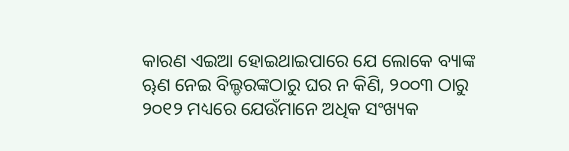କାରଣ ଏଇଆ ହୋଇଥାଇପାରେ ଯେ ଲୋକେ ବ୍ୟାଙ୍କ ୠଣ ନେଇ ବିଲ୍ଡରଙ୍କଠାରୁ ଘର ନ କିଣି, ୨୦୦୩ ଠାରୁ ୨୦୧୨ ମଧ୍ୟରେ ଯେଉଁମାନେ ଅଧିକ ସଂଖ୍ୟକ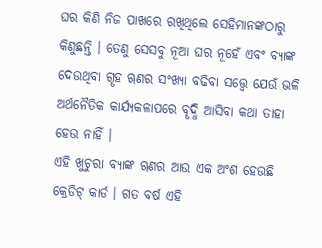ଘର କିଣି ନିଜ ପାଖରେ ରଖିଥିଲେ ସେହିମାନଙ୍କଠାରୁ କିଣୁଛନ୍ତି । ତେଣୁ ସେସବୁ ନୂଆ ଘର ନୂହେଁ ଏବଂ ବ୍ୟାଙ୍କ ଦେଉଥିବା ଗୄହ ୠଣର ସଂଖ୍ୟା ବଢିବା ସତ୍ତ୍ବେ ଯେଉଁ ଭଳି ଅର୍ଥନୈତିକ କାର୍ଯ୍ୟକଳାପରେ ବୄଦ୍ଧି ଆସିବା କଥା ତାହା ହେଉ ନାହିଁ ।
ଏହି ଖୁଚୁରା ବ୍ୟାଙ୍କ ୠଣର ଆଉ ଏକ ଅଂଶ ହେଉଛି କ୍ରେଡିଟ୍ କାର୍ଡ । ଗତ ବର୍ଷ ଏହି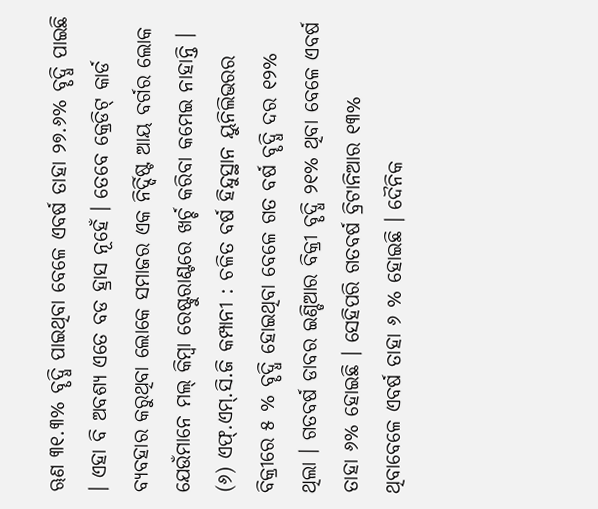ୠଣ ୩୧.୩% ବୄଦ୍ଧି ପାଇଥିବା ବେଳେ ଏବର୍ଷ ତାହା ୨୭.୬% ବୄଦ୍ଧି ପାଇଛି । ଏହା ବି ଅବଶ୍ୟ ଏତେ ବଡ ହ୍ରାସ ନୂହେଁ । ତେବେ କ୍ରେଡିଟ୍ କାର୍ଡ ବ୍ୟବହାର କରୁଥିବା ଲୋକେ ସମାଜର ଏକ ନିର୍ଦ୍ଦିଷ୍ଟ ଆୟ ବର୍ଗର ଲୋକ ଯେଉଁମାନେ ମଲ୍ କିମ୍ବା ରେଷ୍ଟୁରାଣ୍ଟରେ ଖର୍ଚ୍ଚ କରିବା କମେଇ ନାହାନ୍ତି ।
(୬) ଏଫ୍.ଏମ୍.ସି.ଜି କମ୍ପାନୀ : ଚଳିତ ବର୍ଷ ହିନ୍ଦୁସ୍ଥାନ ୟୁନିଲିଭରର ବିକ୍ରୀରେ ୫ % ବୄଦ୍ଧି ହୋଇଥିବା ବେଳେ ଗତ ବର୍ଷ ବୄଦ୍ଧି ଦର ୧୨% ଥିଲା । ଗତବର୍ଷ ଡାବର ଇଣ୍ଡିଆର ବିକ୍ରୀ ବୄଦ୍ଧି ୨୧% ଥିବା ବେଳେ ଏବର୍ଷ ତାହା ୬% ହୋଇଛି । ସେହିପରି ଗତବର୍ଷ ବ୍ରିଟାନିଆର ୧୩% ଥିବାବେଳେ ଏବର୍ଷ ତାହା ୬ % ହୋଇଛି । ଦୈନିକ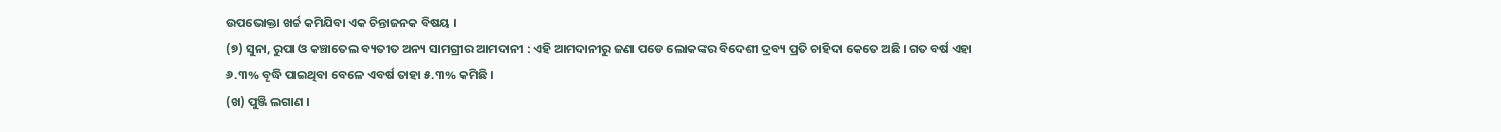ଉପଭୋକ୍ତା ଖର୍ଚ୍ଚ କମିଯିବା ଏକ ଚିନ୍ତାଜନକ ବିଷୟ ।
(୭) ସୁନା, ରୁପା ଓ କଞ୍ଚାତେଲ ବ୍ୟତୀତ ଅନ୍ୟ ସାମଗ୍ରୀର ଆମଦାନୀ : ଏହି ଆମଦାନୀରୁ ଜଣା ପଡେ ଲୋକଙ୍କର ବିଦେଶୀ ଦ୍ରବ୍ୟ ପ୍ରତି ଚାହିଦା କେତେ ଅଛି । ଗତ ବର୍ଷ ଏହା ୬.୩% ବୄଦ୍ଧି ପାଇଥିବା ବେଳେ ଏବର୍ଷ ତାହା ୫.୩% କମିଛି ।
(ଖ) ପୁଞ୍ଜି ଲଗାଣ ।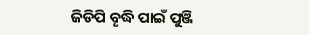ଜିଡିପି ବୄଦ୍ଧି ପାଇଁ ପୁଞ୍ଜି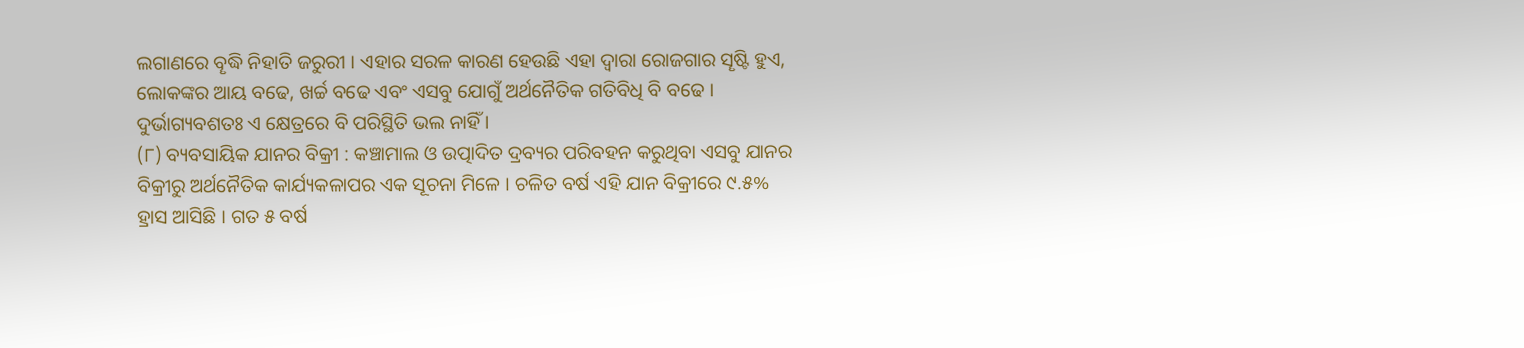ଲଗାଣରେ ବୄଦ୍ଧି ନିହାତି ଜରୁରୀ । ଏହାର ସରଳ କାରଣ ହେଉଛି ଏହା ଦ୍ବାରା ରୋଜଗାର ସୄଷ୍ଟି ହୁଏ, ଲୋକଙ୍କର ଆୟ ବଢେ, ଖର୍ଚ୍ଚ ବଢେ ଏବଂ ଏସବୁ ଯୋଗୁଁ ଅର୍ଥନୈତିକ ଗତିବିଧି ବି ବଢେ । ଦୁର୍ଭାଗ୍ୟବଶତଃ ଏ କ୍ଷେତ୍ରରେ ବି ପରିସ୍ଥିତି ଭଲ ନାହିଁ ।
(୮) ବ୍ୟବସାୟିକ ଯାନର ବିକ୍ରୀ : କଞ୍ଚାମାଲ ଓ ଉତ୍ପାଦିତ ଦ୍ରବ୍ୟର ପରିବହନ କରୁଥିବା ଏସବୁ ଯାନର ବିକ୍ରୀରୁ ଅର୍ଥନୈତିକ କାର୍ଯ୍ୟକଳାପର ଏକ ସୂଚନା ମିଳେ । ଚଳିତ ବର୍ଷ ଏହି ଯାନ ବିକ୍ରୀରେ ୯.୫% ହ୍ରାସ ଆସିଛି । ଗତ ୫ ବର୍ଷ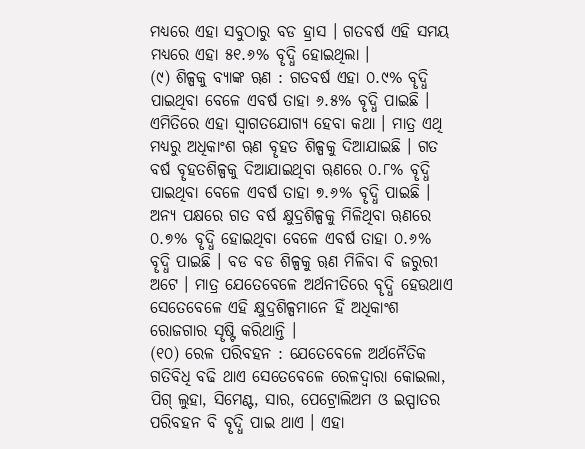ମଧ୍ୟରେ ଏହା ସବୁଠାରୁ ବଡ ହ୍ରାସ । ଗତବର୍ଷ ଏହି ସମୟ ମଧ୍ୟରେ ଏହା ୫୧.୬% ବୄଦ୍ଧି ହୋଇଥିଲା ।
(୯) ଶିଳ୍ପକୁ ବ୍ୟାଙ୍କ ୠଣ : ଗତବର୍ଷ ଏହା ୦.୯% ବୄଦ୍ଧି ପାଇଥିବା ବେଳେ ଏବର୍ଷ ତାହା ୬.୫% ବୄଦ୍ଧି ପାଇଛି । ଏମିତିରେ ଏହା ସ୍ବାଗତଯୋଗ୍ୟ ହେବା କଥା । ମାତ୍ର ଏଥି ମଧ୍ୟରୁ ଅଧିକାଂଶ ୠଣ ବୄହତ ଶିଳ୍ପକୁ ଦିଆଯାଇଛି । ଗତ ବର୍ଷ ବୄହତଶିଳ୍ପକୁ ଦିଆଯାଇଥିବା ୠଣରେ ୦.୮% ବୄଦ୍ଧି ପାଇଥିବା ବେଳେ ଏବର୍ଷ ତାହା ୭.୬% ବୄଦ୍ଧି ପାଇଛି । ଅନ୍ୟ ପକ୍ଷରେ ଗତ ବର୍ଷ କ୍ଷୁଦ୍ରଶିଳ୍ପକୁ ମିଳିଥିବା ୠଣରେ ୦.୭% ବୄଦ୍ଧି ହୋଇଥିବା ବେଳେ ଏବର୍ଷ ତାହା ୦.୬% ବୄଦ୍ଧି ପାଇଛି । ବଡ ବଡ ଶିଳ୍ପକୁ ୠଣ ମିଳିବା ବି ଜରୁରୀ ଅଟେ । ମାତ୍ର ଯେତେବେଳେ ଅର୍ଥନୀତିରେ ବୄଦ୍ଧି ହେଉଥାଏ ସେତେବେଳେ ଏହି କ୍ଷୁଦ୍ରଶିଳ୍ପମାନେ ହିଁ ଅଧିକାଂଶ ରୋଜଗାର ସୄଷ୍ଟି କରିଥାନ୍ତି ।
(୧୦) ରେଳ ପରିବହନ : ଯେତେବେଳେ ଅର୍ଥନୈତିକ ଗତିବିଧି ବଢି ଥାଏ ସେତେବେଳେ ରେଳଦ୍ବାରା କୋଇଲା, ପିଗ୍ ଲୁହା, ସିମେଣ୍ଟ, ସାର, ପେଟ୍ରୋଲିଅମ ଓ ଇସ୍ପାତର ପରିବହନ ବି ବୄଦ୍ଧି ପାଇ ଥାଏ । ଏହା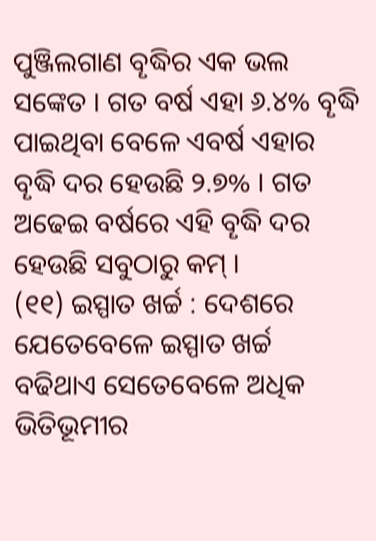ପୁଞ୍ଜିଲଗାଣ ବୄଦ୍ଧିର ଏକ ଭଲ ସଙ୍କେତ । ଗତ ବର୍ଷ ଏହା ୬.୪% ବୄଦ୍ଧି ପାଇଥିବା ବେଳେ ଏବର୍ଷ ଏହାର ବୄଦ୍ଧି ଦର ହେଉଛି ୨.୭% । ଗତ ଅଢେଇ ବର୍ଷରେ ଏହି ବୄଦ୍ଧି ଦର ହେଉଛି ସବୁଠାରୁ କମ୍ ।
(୧୧) ଇସ୍ପାତ ଖର୍ଚ୍ଚ : ଦେଶରେ ଯେତେବେଳେ ଇସ୍ପାତ ଖର୍ଚ୍ଚ ବଢିଥାଏ ସେତେବେଳେ ଅଧିକ ଭିତିଭୂମୀର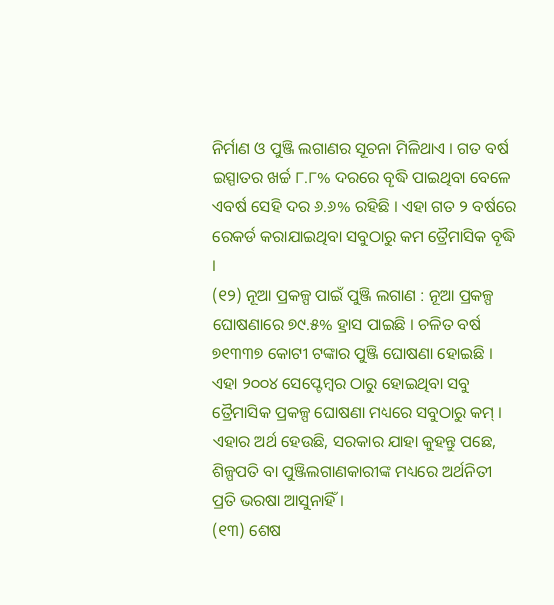ନିର୍ମାଣ ଓ ପୁଞ୍ଜି ଲଗାଣର ସୂଚନା ମିଳିଥାଏ । ଗତ ବର୍ଷ ଇସ୍ପାତର ଖର୍ଚ୍ଚ ୮.୮% ଦରରେ ବୄଦ୍ଧି ପାଇଥିବା ବେଳେ ଏବର୍ଷ ସେହି ଦର ୬.୬% ରହିଛି । ଏହା ଗତ ୨ ବର୍ଷରେ ରେକର୍ଡ କରାଯାଇଥିବା ସବୁଠାରୁ କମ ତ୍ରୈମାସିକ ବୄଦ୍ଧି ।
(୧୨) ନୂଆ ପ୍ରକଳ୍ପ ପାଇଁ ପୁଞ୍ଜି ଲଗାଣ : ନୂଆ ପ୍ରକଳ୍ପ ଘୋଷଣାରେ ୭୯.୫% ହ୍ରାସ ପାଇଛି । ଚଳିତ ବର୍ଷ ୭୧୩୩୭ କୋଟୀ ଟଙ୍କାର ପୁଞ୍ଜି ଘୋଷଣା ହୋଇଛି । ଏହା ୨୦୦୪ ସେପ୍ଟେମ୍ବର ଠାରୁ ହୋଇଥିବା ସବୁ ତ୍ରୈମାସିକ ପ୍ରକଳ୍ପ ଘୋଷଣା ମଧ୍ୟରେ ସବୁଠାରୁ କମ୍ । ଏହାର ଅର୍ଥ ହେଉଛି, ସରକାର ଯାହା କୁହନ୍ତୁ ପଛେ, ଶିଳ୍ପପତି ବା ପୁଞ୍ଜିଲଗାଣକାରୀଙ୍କ ମଧ୍ୟରେ ଅର୍ଥନିତୀ ପ୍ରତି ଭରଷା ଆସୁନାହିଁ ।
(୧୩) ଶେଷ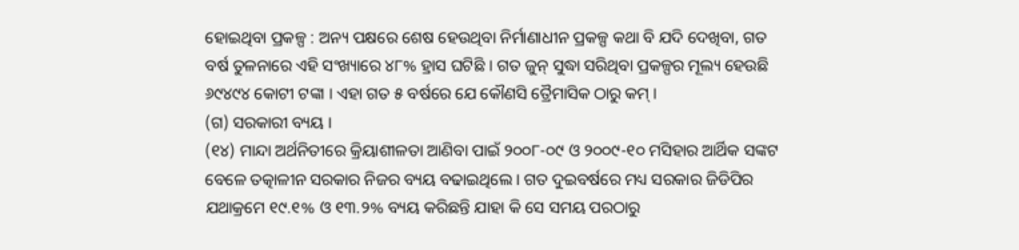ହୋଇଥିବା ପ୍ରକଳ୍ପ : ଅନ୍ୟ ପକ୍ଷରେ ଶେଷ ହେଉଥିବା ନିର୍ମାଣାଧୀନ ପ୍ରକଳ୍ପ କଥା ବି ଯଦି ଦେଖିବା, ଗତ ବର୍ଷ ତୁଳନାରେ ଏହି ସଂଖ୍ୟାରେ ୪୮% ହ୍ରାସ ଘଟିଛି । ଗତ ଜୁନ୍ ସୁଦ୍ଧା ସରିଥିବା ପ୍ରକଳ୍ପର ମୂଲ୍ୟ ହେଉଛି ୬୯୪୯୪ କୋଟୀ ଟଙ୍କା । ଏହା ଗତ ୫ ବର୍ଷରେ ଯେ କୌଣସି ତ୍ରୈମାସିକ ଠାରୁ କମ୍ ।
(ଗ) ସରକାରୀ ବ୍ୟୟ ।
(୧୪) ମାନ୍ଦା ଅର୍ଥନିତୀରେ କ୍ରିୟାଶୀଳତା ଆଣିବା ପାଇଁ ୨୦୦୮-୦୯ ଓ ୨୦୦୯-୧୦ ମସିହାର ଆର୍ଥିକ ସଙ୍କଟ ବେଳେ ତତ୍କାଳୀନ ସରକାର ନିଜର ବ୍ୟୟ ବଢାଇଥିଲେ । ଗତ ଦୁଇବର୍ଷରେ ମଧ୍ୟ ସରକାର ଜିଡିପିର ଯଥାକ୍ରମେ ୧୯.୧% ଓ ୧୩.୨% ବ୍ୟୟ କରିଛନ୍ତି ଯାହା କି ସେ ସମୟ ପରଠାରୁ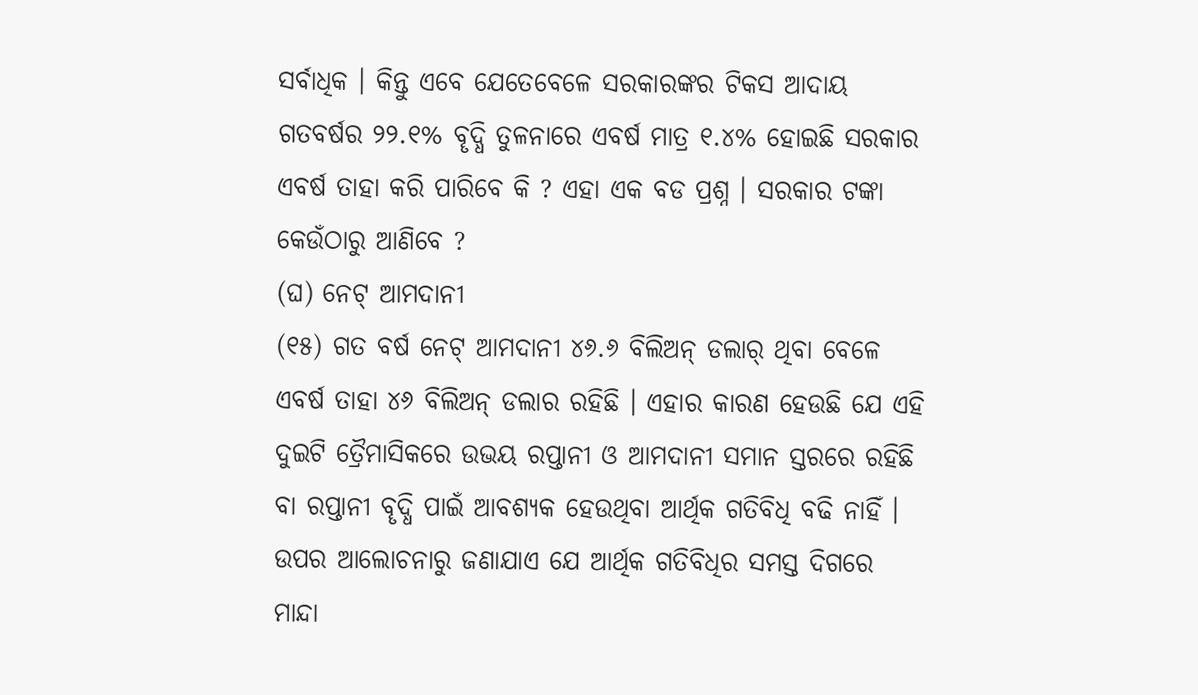ସର୍ବାଧିକ । କିନ୍ତୁ ଏବେ ଯେତେବେଳେ ସରକାରଙ୍କର ଟିକସ ଆଦାୟ ଗତବର୍ଷର ୨୨.୧% ବୄଦ୍ଧି ତୁଳନାରେ ଏବର୍ଷ ମାତ୍ର ୧.୪% ହୋଇଛି ସରକାର ଏବର୍ଷ ତାହା କରି ପାରିବେ କି ? ଏହା ଏକ ବଡ ପ୍ରଶ୍ନ । ସରକାର ଟଙ୍କା କେଉଁଠାରୁ ଆଣିବେ ?
(ଘ) ନେଟ୍ ଆମଦାନୀ
(୧୫) ଗତ ବର୍ଷ ନେଟ୍ ଆମଦାନୀ ୪୬.୬ ବିଲିଅନ୍ ଡଲାର୍ ଥିବା ବେଳେ ଏବର୍ଷ ତାହା ୪୬ ବିଲିଅନ୍ ଡଲାର ରହିଛି । ଏହାର କାରଣ ହେଉଛି ଯେ ଏହି ଦୁଇଟି ତ୍ରୈମାସିକରେ ଉଭୟ ରପ୍ତାନୀ ଓ ଆମଦାନୀ ସମାନ ସ୍ତରରେ ରହିଛି ବା ରପ୍ତାନୀ ବୄଦ୍ଧି ପାଇଁ ଆବଶ୍ୟକ ହେଉଥିବା ଆର୍ଥିକ ଗତିବିଧି ବଢି ନାହିଁ ।
ଉପର ଆଲୋଚନାରୁ ଜଣାଯାଏ ଯେ ଆର୍ଥିକ ଗତିବିଧିର ସମସ୍ତ ଦିଗରେ ମାନ୍ଦା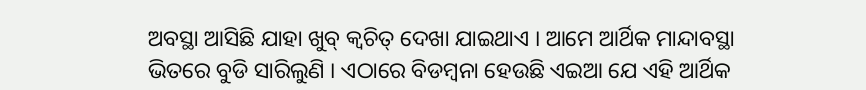ଅବସ୍ଥା ଆସିଛି ଯାହା ଖୁବ୍ କ୍ବଚିତ୍ ଦେଖା ଯାଇଥାଏ । ଆମେ ଆର୍ଥିକ ମାନ୍ଦାବସ୍ଥା ଭିତରେ ବୁଡି ସାରିଲୁଣି । ଏଠାରେ ବିଡମ୍ବନା ହେଉଛି ଏଇଆ ଯେ ଏହି ଆର୍ଥିକ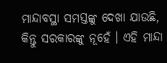ମାନ୍ଦାବସ୍ଥା ସମସ୍ତଙ୍କୁ ଦେଖା ଯାଉଛି, କିନ୍ତୁ ସରକାରଙ୍କୁ ନୂହେଁ । ଏହି ମାନ୍ଦା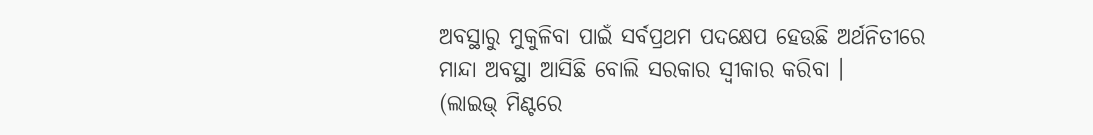ଅବସ୍ଥାରୁ ମୁକୁଳିବା ପାଇଁ ସର୍ବପ୍ରଥମ ପଦକ୍ଷେପ ହେଉଛି ଅର୍ଥନିତୀରେ ମାନ୍ଦା ଅବସ୍ଥା ଆସିଛି ବୋଲି ସରକାର ସ୍ବୀକାର କରିବା ।
(ଲାଇଭ୍ ମିଣ୍ଟରେ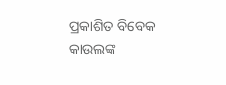ପ୍ରକାଶିତ ବିବେକ କାଉଲଙ୍କ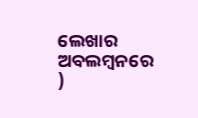ଲେଖାର ଅବଲମ୍ବନରେ )